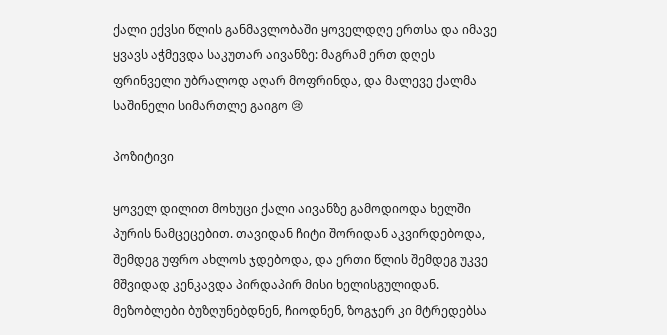ქალი ექვსი წლის განმავლობაში ყოველდღე ერთსა და იმავე ყვავს აჭმევდა საკუთარ აივანზე: მაგრამ ერთ დღეს ფრინველი უბრალოდ აღარ მოფრინდა, და მალევე ქალმა საშინელი სიმართლე გაიგო 😢

პოზიტივი

ყოველ დილით მოხუცი ქალი აივანზე გამოდიოდა ხელში პურის ნამცეცებით. თავიდან ჩიტი შორიდან აკვირდებოდა, შემდეგ უფრო ახლოს ჯდებოდა, და ერთი წლის შემდეგ უკვე მშვიდად კენკავდა პირდაპირ მისი ხელისგულიდან. მეზობლები ბუზღუნებდნენ, ჩიოდნენ, ზოგჯერ კი მტრედებსა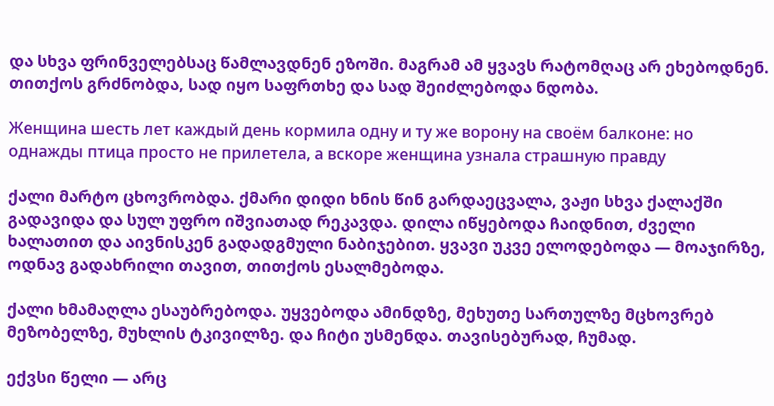და სხვა ფრინველებსაც წამლავდნენ ეზოში. მაგრამ ამ ყვავს რატომღაც არ ეხებოდნენ. თითქოს გრძნობდა, სად იყო საფრთხე და სად შეიძლებოდა ნდობა.

Женщина шесть лет каждый день кормила одну и ту же ворону на своём балконе: но однажды птица просто не прилетела, а вскоре женщина узнала страшную правду

ქალი მარტო ცხოვრობდა. ქმარი დიდი ხნის წინ გარდაეცვალა, ვაჟი სხვა ქალაქში გადავიდა და სულ უფრო იშვიათად რეკავდა. დილა იწყებოდა ჩაიდნით, ძველი ხალათით და აივნისკენ გადადგმული ნაბიჯებით. ყვავი უკვე ელოდებოდა — მოაჯირზე, ოდნავ გადახრილი თავით, თითქოს ესალმებოდა.

ქალი ხმამაღლა ესაუბრებოდა. უყვებოდა ამინდზე, მეხუთე სართულზე მცხოვრებ მეზობელზე, მუხლის ტკივილზე. და ჩიტი უსმენდა. თავისებურად, ჩუმად.

ექვსი წელი — არც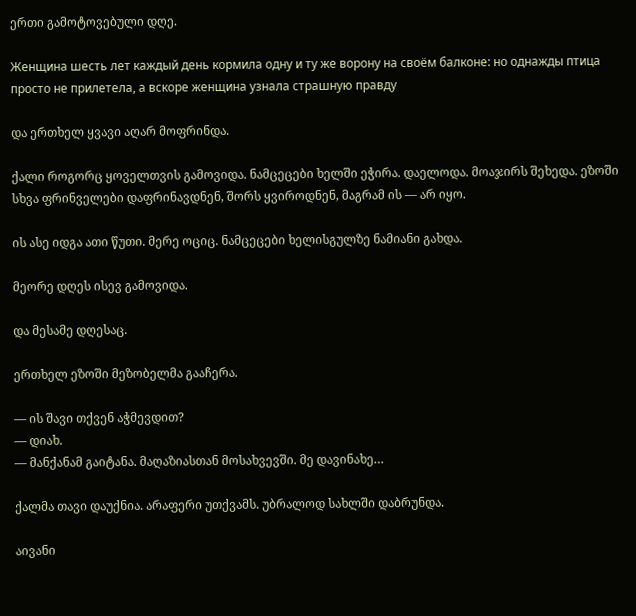ერთი გამოტოვებული დღე.

Женщина шесть лет каждый день кормила одну и ту же ворону на своём балконе: но однажды птица просто не прилетела, а вскоре женщина узнала страшную правду

და ერთხელ ყვავი აღარ მოფრინდა.

ქალი როგორც ყოველთვის გამოვიდა. ნამცეცები ხელში ეჭირა. დაელოდა. მოაჯირს შეხედა. ეზოში სხვა ფრინველები დაფრინავდნენ, შორს ყვიროდნენ, მაგრამ ის — არ იყო.

ის ასე იდგა ათი წუთი. მერე ოციც. ნამცეცები ხელისგულზე ნამიანი გახდა.

მეორე დღეს ისევ გამოვიდა.

და მესამე დღესაც.

ერთხელ ეზოში მეზობელმა გააჩერა.

— ის შავი თქვენ აჭმევდით?
— დიახ.
— მანქანამ გაიტანა. მაღაზიასთან მოსახვევში. მე დავინახე…

ქალმა თავი დაუქნია. არაფერი უთქვამს. უბრალოდ სახლში დაბრუნდა.

აივანი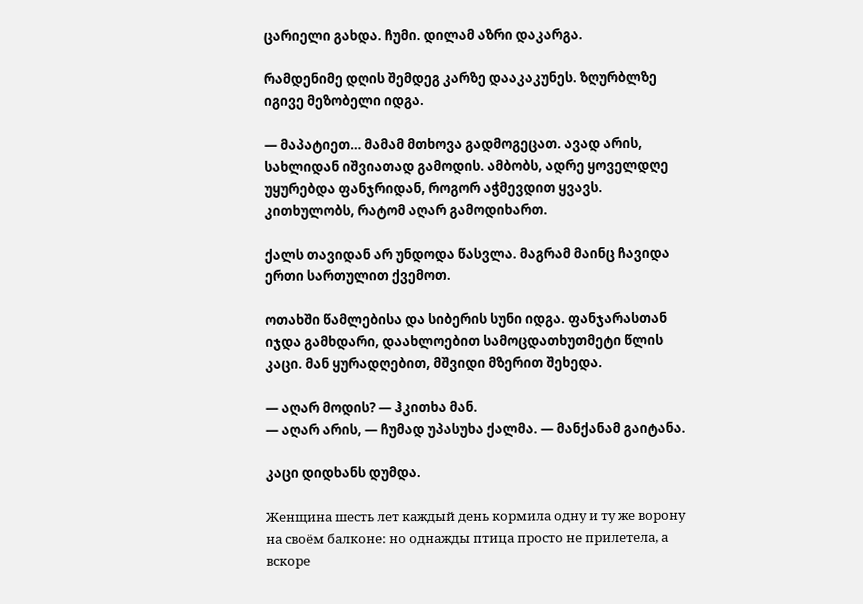ცარიელი გახდა. ჩუმი. დილამ აზრი დაკარგა.

რამდენიმე დღის შემდეგ კარზე დააკაკუნეს. ზღურბლზე იგივე მეზობელი იდგა.

— მაპატიეთ… მამამ მთხოვა გადმოგეცათ. ავად არის, სახლიდან იშვიათად გამოდის. ამბობს, ადრე ყოველდღე უყურებდა ფანჯრიდან, როგორ აჭმევდით ყვავს. კითხულობს, რატომ აღარ გამოდიხართ.

ქალს თავიდან არ უნდოდა წასვლა. მაგრამ მაინც ჩავიდა ერთი სართულით ქვემოთ.

ოთახში წამლებისა და სიბერის სუნი იდგა. ფანჯარასთან იჯდა გამხდარი, დაახლოებით სამოცდათხუთმეტი წლის კაცი. მან ყურადღებით, მშვიდი მზერით შეხედა.

— აღარ მოდის? — ჰკითხა მან.
— აღარ არის, — ჩუმად უპასუხა ქალმა. — მანქანამ გაიტანა.

კაცი დიდხანს დუმდა.

Женщина шесть лет каждый день кормила одну и ту же ворону на своём балконе: но однажды птица просто не прилетела, а вскоре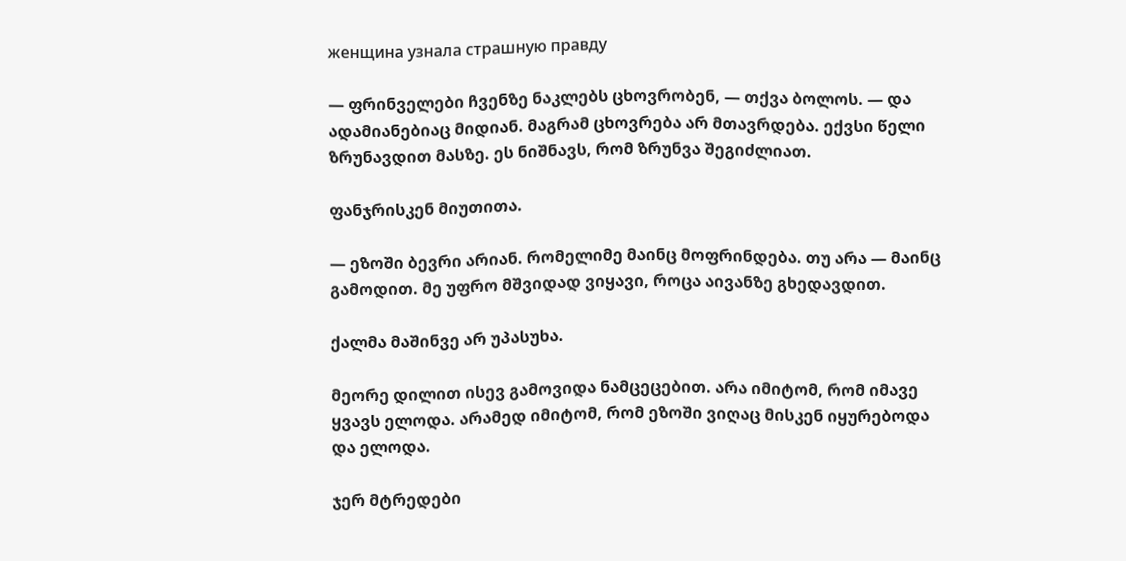женщина узнала страшную правду

— ფრინველები ჩვენზე ნაკლებს ცხოვრობენ, — თქვა ბოლოს. — და ადამიანებიაც მიდიან. მაგრამ ცხოვრება არ მთავრდება. ექვსი წელი ზრუნავდით მასზე. ეს ნიშნავს, რომ ზრუნვა შეგიძლიათ.

ფანჯრისკენ მიუთითა.

— ეზოში ბევრი არიან. რომელიმე მაინც მოფრინდება. თუ არა — მაინც გამოდით. მე უფრო მშვიდად ვიყავი, როცა აივანზე გხედავდით.

ქალმა მაშინვე არ უპასუხა.

მეორე დილით ისევ გამოვიდა ნამცეცებით. არა იმიტომ, რომ იმავე ყვავს ელოდა. არამედ იმიტომ, რომ ეზოში ვიღაც მისკენ იყურებოდა და ელოდა.

ჯერ მტრედები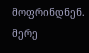მოფრინდნენ. მერე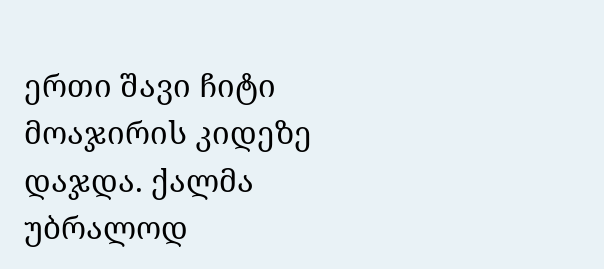ერთი შავი ჩიტი მოაჯირის კიდეზე დაჯდა. ქალმა უბრალოდ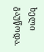ხელი გაუწოდა.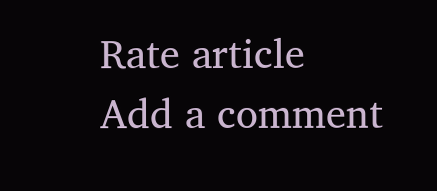Rate article
Add a comment